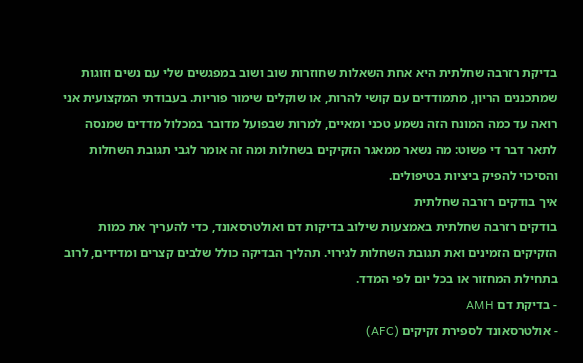בדיקת רזרבה שחלתית היא אחת השאלות שחוזרות שוב ושוב במפגשים שלי עם נשים וזוגות שמתכננים הריון, מתמודדים עם קושי להרות, או שוקלים שימור פוריות. בעבודתי המקצועית אני רואה עד כמה המונח הזה נשמע טכני ומאיים, למרות שבפועל מדובר במכלול מדדים שמנסה לתאר דבר די פשוט: מה נשאר ממאגר הזקיקים בשחלות ומה זה אומר לגבי תגובת השחלות והסיכוי להפיק ביציות בטיפולים.
איך בודקים רזרבה שחלתית
בודקים רזרבה שחלתית באמצעות שילוב בדיקות דם ואולטרסאונד, כדי להעריך את כמות הזקיקים הזמינים ואת תגובת השחלות לגירוי. תהליך הבדיקה כולל שלבים קצרים ומדידים, לרוב בתחילת המחזור או בכל יום לפי המדד.
- בדיקת דם AMH
- אולטרסאונד לספירת זקיקים (AFC)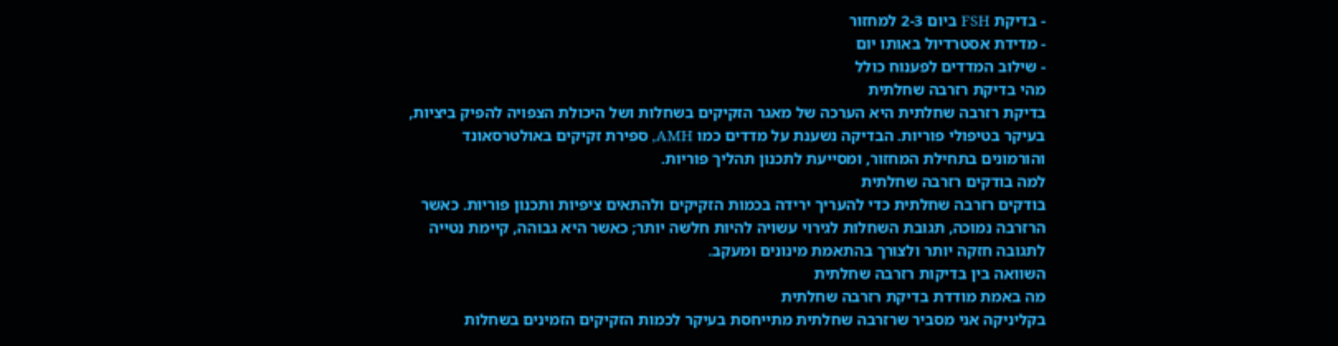- בדיקת FSH ביום 2-3 למחזור
- מדידת אסטרדיול באותו יום
- שילוב המדדים לפענוח כולל
מהי בדיקת רזרבה שחלתית
בדיקת רזרבה שחלתית היא הערכה של מאגר הזקיקים בשחלות ושל היכולת הצפויה להפיק ביציות, בעיקר בטיפולי פוריות. הבדיקה נשענת על מדדים כמו AMH, ספירת זקיקים באולטרסאונד והורמונים בתחילת המחזור, ומסייעת לתכנון תהליך פוריות.
למה בודקים רזרבה שחלתית
בודקים רזרבה שחלתית כדי להעריך ירידה בכמות הזקיקים ולהתאים ציפיות ותכנון פוריות. כאשר הרזרבה נמוכה, תגובת השחלות לגירוי עשויה להיות חלשה יותר; כאשר היא גבוהה, קיימת נטייה לתגובה חזקה יותר ולצורך בהתאמת מינונים ומעקב.
השוואה בין בדיקות רזרבה שחלתית
מה באמת מודדת בדיקת רזרבה שחלתית
בקליניקה אני מסביר שרזרבה שחלתית מתייחסת בעיקר לכמות הזקיקים הזמינים בשחלות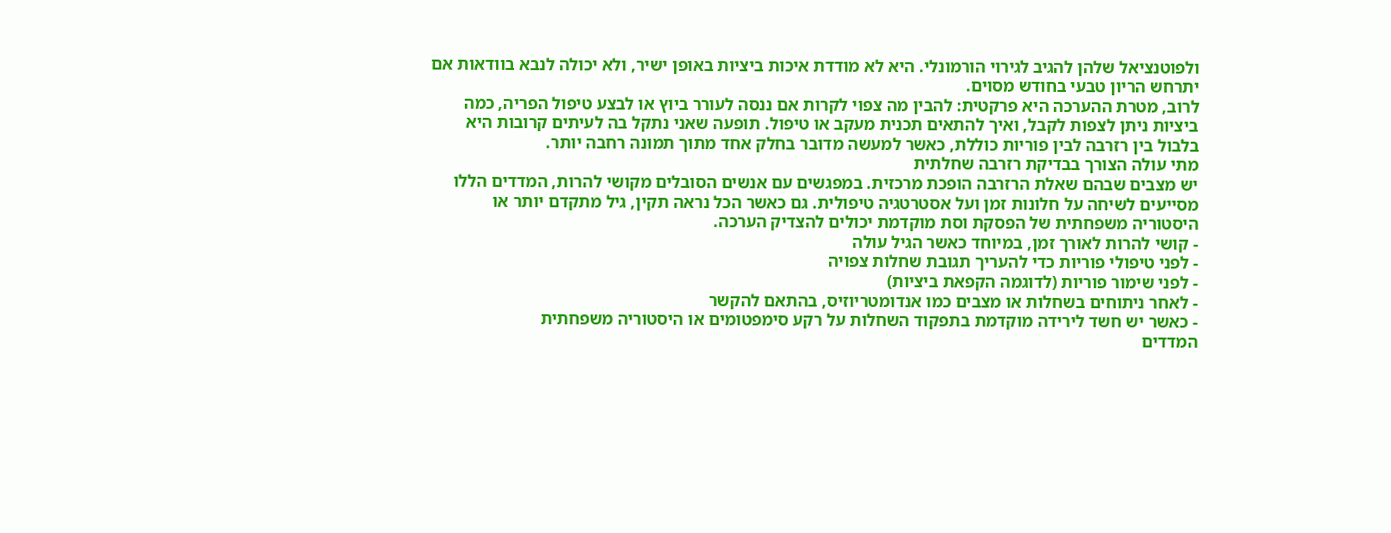ולפוטנציאל שלהן להגיב לגירוי הורמונלי. היא לא מודדת איכות ביציות באופן ישיר, ולא יכולה לנבא בוודאות אם יתרחש הריון טבעי בחודש מסוים.
לרוב, מטרת ההערכה היא פרקטית: להבין מה צפוי לקרות אם ננסה לעורר ביוץ או לבצע טיפול הפריה, כמה ביציות ניתן לצפות לקבל, ואיך להתאים תכנית מעקב או טיפול. תופעה שאני נתקל בה לעיתים קרובות היא בלבול בין רזרבה לבין פוריות כוללת, כאשר למעשה מדובר בחלק אחד מתוך תמונה רחבה יותר.
מתי עולה הצורך בבדיקת רזרבה שחלתית
יש מצבים שבהם שאלת הרזרבה הופכת מרכזית. במפגשים עם אנשים הסובלים מקושי להרות, המדדים הללו מסייעים לשיחה על חלונות זמן ועל אסטרטגיה טיפולית. גם כאשר הכל נראה תקין, גיל מתקדם יותר או היסטוריה משפחתית של הפסקת וסת מוקדמת יכולים להצדיק הערכה.
- קושי להרות לאורך זמן, במיוחד כאשר הגיל עולה
- לפני טיפולי פוריות כדי להעריך תגובת שחלות צפויה
- לפני שימור פוריות (לדוגמה הקפאת ביציות)
- לאחר ניתוחים בשחלות או מצבים כמו אנדומטריוזיס, בהתאם להקשר
- כאשר יש חשד לירידה מוקדמת בתפקוד השחלות על רקע סימפטומים או היסטוריה משפחתית
המדדים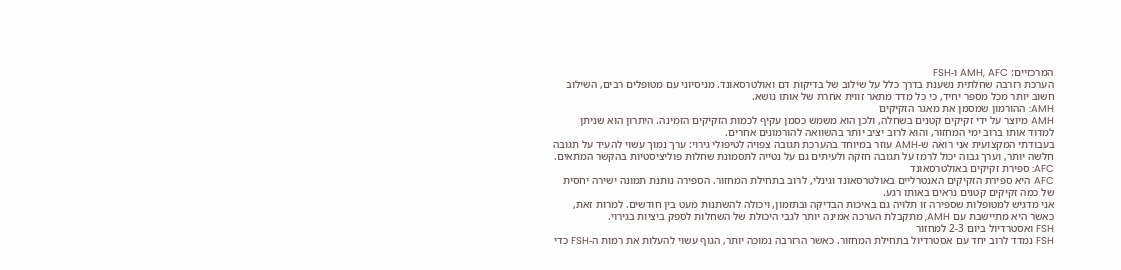המרכזיים: AMH, AFC ו-FSH
הערכת רזרבה שחלתית נשענת בדרך כלל על שילוב של בדיקות דם ואולטרסאונד. מניסיוני עם מטופלים רבים, השילוב חשוב יותר מכל מספר יחיד, כי כל מדד מתאר זווית אחרת של אותו נושא.
AMH: ההורמון שמסמן את מאגר הזקיקים
AMH מיוצר על ידי זקיקים קטנים בשחלה, ולכן הוא משמש כסמן עקיף לכמות הזקיקים הזמינה. היתרון הוא שניתן למדוד אותו ברוב ימי המחזור, והוא לרוב יציב יותר בהשוואה להורמונים אחרים.
בעבודתי המקצועית אני רואה ש-AMH עוזר במיוחד בהערכת תגובה צפויה לטיפולי גירוי: ערך נמוך עשוי להעיד על תגובה חלשה יותר, וערך גבוה יכול לרמז על תגובה חזקה ולעיתים גם על נטייה לתסמונת שחלות פוליציסטיות בהקשר המתאים.
AFC: ספירת זקיקים באולטרסאונד
AFC היא ספירת הזקיקים האנטרליים באולטרסאונד וגינלי, לרוב בתחילת המחזור. הספירה נותנת תמונה ישירה יחסית של כמה זקיקים קטנים נראים באותו רגע.
אני מדגיש למטופלות שספירה זו תלויה גם באיכות הבדיקה ובתזמון, ויכולה להשתנות מעט בין חודשים. למרות זאת, כאשר היא מתיישבת עם AMH, מתקבלת הערכה אמינה יותר לגבי היכולת של השחלות לספק ביציות בגירוי.
FSH ואסטרדיול ביום 2-3 למחזור
FSH נמדד לרוב יחד עם אסטרדיול בתחילת המחזור. כאשר הרזרבה נמוכה יותר, הגוף עשוי להעלות את רמות ה-FSH כדי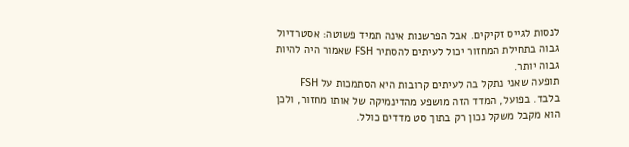לנסות לגייס זקיקים. אבל הפרשנות אינה תמיד פשוטה: אסטרדיול גבוה בתחילת המחזור יכול לעיתים להסתיר FSH שאמור היה להיות גבוה יותר.
תופעה שאני נתקל בה לעיתים קרובות היא הסתמכות על FSH בלבד. בפועל, המדד הזה מושפע מהדינמיקה של אותו מחזור, ולכן הוא מקבל משקל נכון רק בתוך סט מדדים כולל.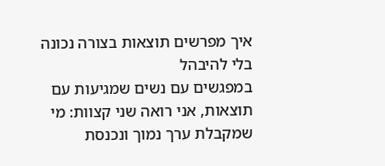איך מפרשים תוצאות בצורה נכונה בלי להיבהל
במפגשים עם נשים שמגיעות עם תוצאות, אני רואה שני קצוות: מי שמקבלת ערך נמוך ונכנסת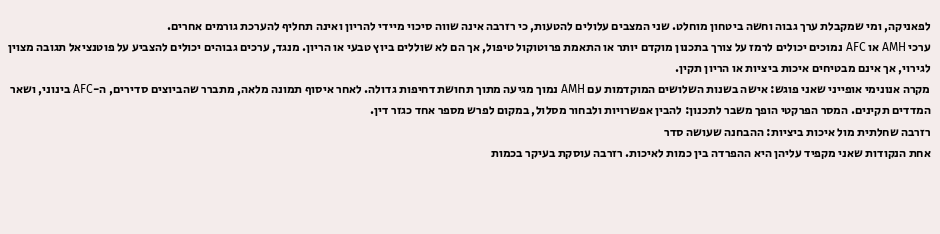לפאניקה, ומי שמקבלת ערך גבוה וחשה ביטחון מוחלט. שני המצבים עלולים להטעות, כי רזרבה אינה שווה סיכוי מיידי להריון ואינה תחליף להערכת גורמים אחרים.
ערכי AMH או AFC נמוכים יכולים לרמז על צורך בתכנון מוקדם יותר או התאמת פרוטוקול טיפול, אך הם לא שוללים ביוץ טבעי או הריון. מנגד, ערכים גבוהים יכולים להצביע על פוטנציאל תגובה מצוין לגירוי, אך אינם מבטיחים איכות ביציות או הריון תקין.
מקרה אנונימי אופייני שאני פוגש: אישה בשנות השלושים המוקדמות עם AMH נמוך מגיעה מתוך תחושת דחיפות גדולה. לאחר איסוף תמונה מלאה, מתברר שהביוצים סדירים, ה-AFC בינוני, ושאר המדדים תקינים. המסר הפרקטי הופך משבר לתכנון: להבין אפשרויות ולבחור מסלול, במקום לפרש מספר אחד כגזר דין.
רזרבה שחלתית מול איכות ביציות: ההבחנה שעושה סדר
אחת הנקודות שאני מקפיד עליהן היא ההפרדה בין כמות לאיכות. רזרבה עוסקת בעיקר בכמות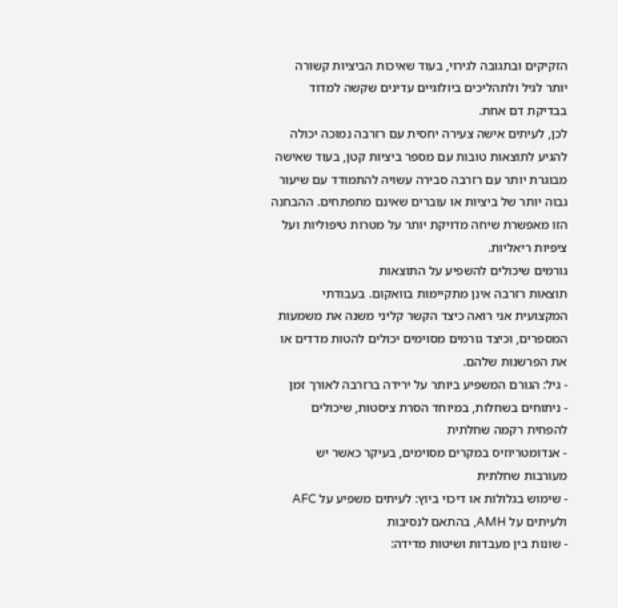הזקיקים ובתגובה לגירוי, בעוד שאיכות הביציות קשורה יותר לגיל ולתהליכים ביולוגיים עדינים שקשה למדוד בבדיקת דם אחת.
לכן, לעיתים אישה צעירה יחסית עם רזרבה נמוכה יכולה להגיע לתוצאות טובות עם מספר ביציות קטן, בעוד שאישה מבוגרת יותר עם רזרבה סבירה עשויה להתמודד עם שיעור גבוה יותר של ביציות או עוברים שאינם מתפתחים. ההבחנה הזו מאפשרת שיחה מדויקת יותר על מטרות טיפוליות ועל ציפיות ריאליות.
גורמים שיכולים להשפיע על התוצאות
תוצאות רזרבה אינן מתקיימות בוואקום. בעבודתי המקצועית אני רואה כיצד הקשר קליני משנה את משמעות המספרים, וכיצד גורמים מסוימים יכולים להטות מדדים או את הפרשנות שלהם.
- גיל: הגורם המשפיע ביותר על ירידה ברזרבה לאורך זמן
- ניתוחים בשחלות, במיוחד הסרת ציסטות, שיכולים להפחית רקמה שחלתית
- אנדומטריוזיס במקרים מסוימים, בעיקר כאשר יש מעורבות שחלתית
- שימוש בגלולות או דיכוי ביוץ: לעיתים משפיע על AFC ולעיתים על AMH, בהתאם לנסיבות
- שונות בין מעבדות ושיטות מדידה: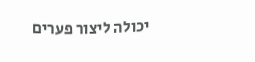יכולה ליצור פערים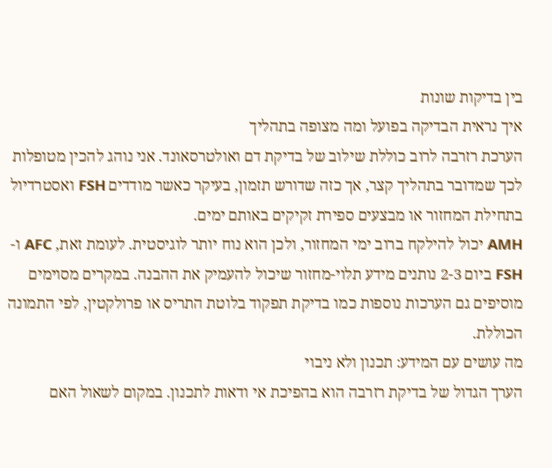בין בדיקות שונות
איך נראית הבדיקה בפועל ומה מצופה בתהליך
הערכת רזרבה לרוב כוללת שילוב של בדיקת דם ואולטרסאונד. אני נוהג להכין מטופלות לכך שמדובר בתהליך קצר, אך כזה שדורש תזמון, בעיקר כאשר מודדים FSH ואסטרדיול בתחילת המחזור או מבצעים ספירת זקיקים באותם ימים.
AMH יכול להילקח ברוב ימי המחזור, ולכן הוא נוח יותר לוגיסטית. לעומת זאת, AFC ו-FSH ביום 2-3 נותנים מידע תלוי-מחזור שיכול להעמיק את ההבנה. במקרים מסוימים מוסיפים גם הערכות נוספות כמו בדיקת תפקוד בלוטת התריס או פרולקטין, לפי התמונה הכוללת.
מה עושים עם המידע: תכנון ולא ניבוי
הערך הגדול של בדיקת רזרבה הוא בהפיכת אי ודאות לתכנון. במקום לשאול האם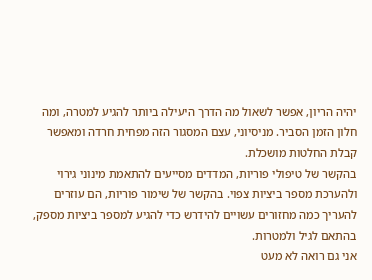יהיה הריון, אפשר לשאול מה הדרך היעילה ביותר להגיע למטרה, ומה חלון הזמן הסביר. מניסיוני, עצם המסגור הזה מפחית חרדה ומאפשר קבלת החלטות מושכלת.
בהקשר של טיפולי פוריות, המדדים מסייעים להתאמת מינוני גירוי ולהערכת מספר ביציות צפוי. בהקשר של שימור פוריות, הם עוזרים להעריך כמה מחזורים עשויים להידרש כדי להגיע למספר ביציות מספק, בהתאם לגיל ולמטרות.
אני גם רואה לא מעט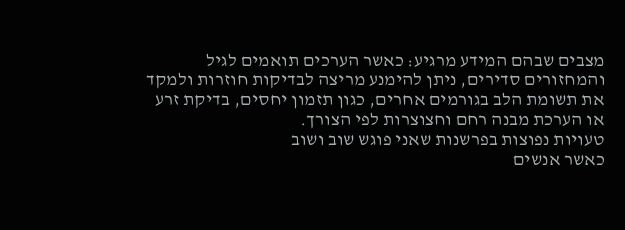מצבים שבהם המידע מרגיע: כאשר הערכים תואמים לגיל והמחזורים סדירים, ניתן להימנע מריצה לבדיקות חוזרות ולמקד את תשומת הלב בגורמים אחרים, כגון תזמון יחסים, בדיקת זרע או הערכת מבנה רחם וחצוצרות לפי הצורך.
טעויות נפוצות בפרשנות שאני פוגש שוב ושוב
כאשר אנשים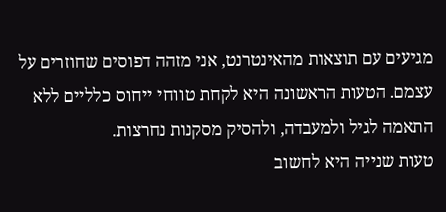מגיעים עם תוצאות מהאינטרנט, אני מזהה דפוסים שחוזרים על עצמם. הטעות הראשונה היא לקחת טווחי ייחוס כלליים ללא התאמה לגיל ולמעבדה, ולהסיק מסקנות נחרצות.
טעות שנייה היא לחשוב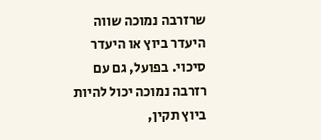שרזרבה נמוכה שווה היעדר ביוץ או היעדר סיכוי. בפועל, גם עם רזרבה נמוכה יכול להיות ביוץ תקין,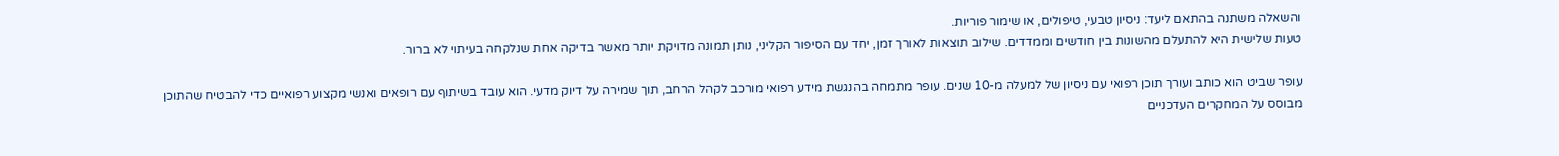והשאלה משתנה בהתאם ליעד: ניסיון טבעי, טיפולים, או שימור פוריות.
טעות שלישית היא להתעלם מהשונות בין חודשים וממדדים. שילוב תוצאות לאורך זמן, יחד עם הסיפור הקליני, נותן תמונה מדויקת יותר מאשר בדיקה אחת שנלקחה בעיתוי לא ברור.

עופר שביט הוא כותב ועורך תוכן רפואי עם ניסיון של למעלה מ-10 שנים. עופר מתמחה בהנגשת מידע רפואי מורכב לקהל הרחב, תוך שמירה על דיוק מדעי. הוא עובד בשיתוף עם רופאים ואנשי מקצוע רפואיים כדי להבטיח שהתוכן מבוסס על המחקרים העדכניים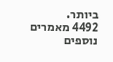ביותר.
4492 מאמרים נוספים